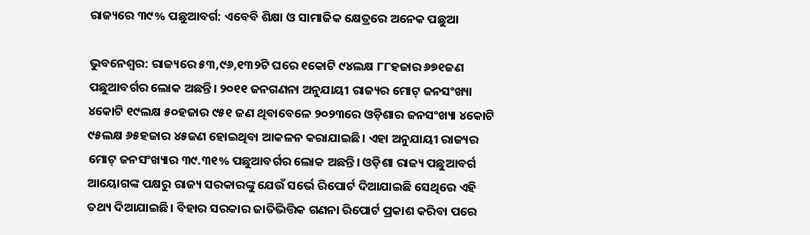ରାଜ୍ୟରେ ୩୯% ପଛୁଆବର୍ଗ: ଏବେବି ଶିକ୍ଷା ଓ ସାମାଜିକ କ୍ଷେତ୍ରରେ ଅନେକ ପଛୁଆ

ଭୁବନେଶ୍ବର: ରାଜ୍ୟରେ ୫୩,୯୬,୧୩୨ଟି ଘରେ ୧କୋଟି ୯୪ଲକ୍ଷ ୮୮ହଜାର ୬୭୧ଜଣ ପଛୁଆବର୍ଗର ଲୋକ ଅଛନ୍ତି। ୨୦୧୧ ଜନଗଣନା ଅନୁଯାୟୀ ରାଜ୍ୟର ମୋଟ୍ ଜନସଂଖ୍ୟା ୪କୋଟି ୧୯ଲକ୍ଷ ୫୦ହଜାର ୯୫୧ ଜଣ ଥିବାବେଳେ ୨୦୨୩ରେ ଓଡ଼ିଶାର ଜନସଂଖ୍ୟା ୪କୋଟି ୯୫ଲକ୍ଷ ୬୫ହଜାର ୪୫ଜଣ ହୋଇଥିବା ଆକଳନ କରାଯାଇଛି। ଏହା ଅନୁଯାୟୀ ରାଜ୍ୟର ମୋଟ୍ ଜନସଂଖ୍ୟାର ୩୯.୩୧% ପଛୁଆବର୍ଗର ଲୋକ ଅଛନ୍ତି। ଓଡ଼ିଶା ରାଜ୍ୟ ପଛୁଆବର୍ଗ ଆୟୋଗଙ୍କ ପକ୍ଷରୁ ରାଜ୍ୟ ସରକାରଙ୍କୁ ଯେଉଁ ସର୍ଭେ ରିପୋର୍ଟ ଦିଆଯାଇଛି ସେଥିରେ ଏହି ତଥ୍ୟ ଦିଆଯାଇଛି। ବିହାର ସରକାର ଜାତିଭିତ୍ତିକ ଗଣନା ରିପୋର୍ଟ ପ୍ରକାଶ କରିବା ପରେ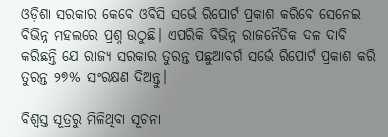ଓଡ଼ିଶା ସରକାର କେବେ ଓବିସି ସର୍ଭେ ରିପୋର୍ଟ ପ୍ରକାଶ କରିବେ ସେନେଇ ବିଭିନ୍ନ ମହଲରେ ପ୍ରଶ୍ନ ଉଠୁଛି। ଏପରିକି ବିଭିନ୍ନ ରାଜନୈତିକ ଦଳ ଦାବି କରିଛନ୍ତି ଯେ ରାଜ୍ୟ ସରକାର ତୁରନ୍ତ ପଛୁଆବର୍ଗ ସର୍ଭେ ରିପୋର୍ଟ ପ୍ରକାଶ କରି ତୁରନ୍ତ ୨୭% ସଂରକ୍ଷଣ ଦିଅନ୍ତୁ।

ବିଶ୍ବସ୍ତ ସୂତ୍ରରୁ ମିଳିଥିବା ସୂଚନା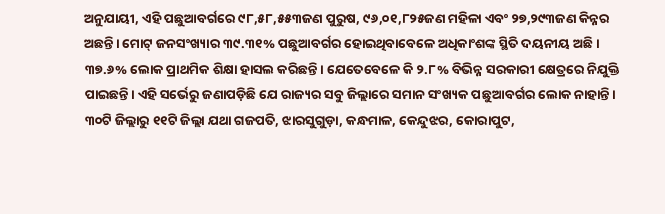ଅନୁଯାୟୀ, ଏହି ପଛୁଆବର୍ଗରେ ୯୮,୫୮,୫୫୩ଜଣ ପୁରୁଷ, ୯୬,୦୧,୮୨୫ଜଣ ମହିଳା ଏବଂ ୨୭,୨୯୩ଜଣ କିନ୍ନର ଅଛନ୍ତି। ମୋଟ୍ ଜନସଂଖ୍ୟାର ୩୯.୩୧% ପଛୁଆବର୍ଗର ହୋଇଥିବାବେଳେ ଅଧିକାଂଶଙ୍କ ସ୍ଥିତି ଦୟନୀୟ ଅଛି। ୩୭.୬% ଲୋକ ପ୍ରାଥମିକ ଶିକ୍ଷା ହାସଲ କରିଛନ୍ତି। ଯେତେବେଳେ କି ୨.୮% ବିଭିନ୍ନ ସରକାରୀ କ୍ଷେତ୍ରରେ ନିଯୁକ୍ତି ପାଇଛନ୍ତି। ଏହି ସର୍ଭେରୁ ଜଣାପଡ଼ିଛି ଯେ ରାଜ୍ୟର ସବୁ ଜିଲ୍ଲାରେ ସମାନ ସଂଖ୍ୟକ ପଛୁଆବର୍ଗର ଲୋକ ନାହାନ୍ତି। ୩୦ଟି ଜିଲ୍ଲାରୁ ୧୧ଟି ଜିଲ୍ଲା ଯଥା ଗଜପତି, ଝାରସୁଗୁଡ଼ା, କନ୍ଧମାଳ, କେନ୍ଦୁଝର, କୋରାପୁଟ,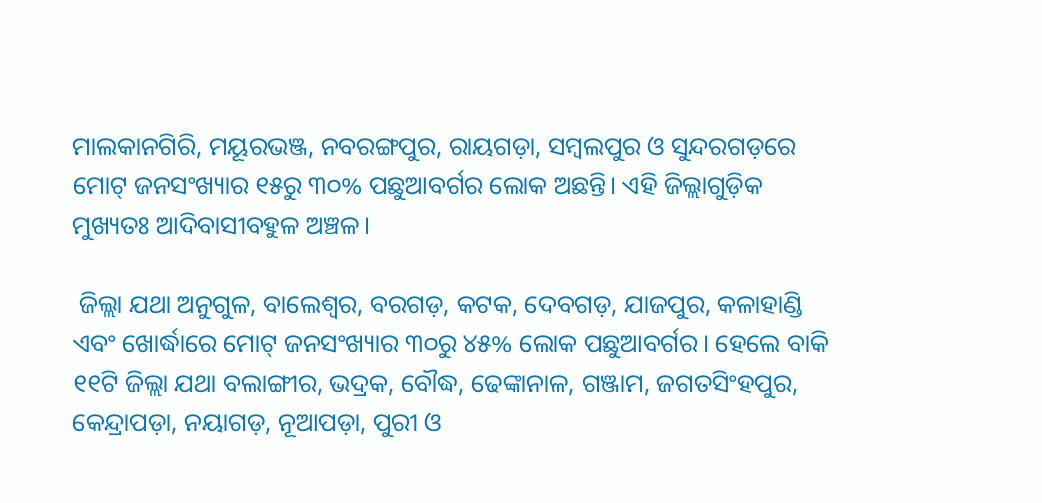ମାଲକାନଗିରି, ମୟୂରଭଞ୍ଜ, ନବରଙ୍ଗପୁର, ରାୟଗଡ଼ା, ସମ୍ବଲପୁର ଓ ସୁନ୍ଦରଗଡ଼ରେ ମୋଟ୍‌ ଜନସଂଖ୍ୟାର ୧୫ରୁ ୩୦% ପଛୁଆବର୍ଗର ଲୋକ ଅଛନ୍ତି। ଏହି ଜିଲ୍ଲାଗୁଡ଼ିକ ମୁଖ୍ୟତଃ ଆଦିବାସୀବହୁଳ ଅଞ୍ଚଳ।

 ଜିଲ୍ଲା ଯଥା ଅନୁଗୁଳ, ବାଲେଶ୍ବର, ବରଗଡ଼, କଟକ, ଦେବଗଡ଼, ଯାଜପୁର, କଳାହାଣ୍ଡି ଏବଂ ଖୋର୍ଦ୍ଧାରେ ମୋଟ୍ ଜନସଂଖ୍ୟାର ୩୦ରୁ ୪୫% ଲୋକ ପଛୁଆବର୍ଗର। ହେଲେ ବାକି ୧୧ଟି ଜିଲ୍ଲା ଯଥା ବଲାଙ୍ଗୀର, ଭଦ୍ରକ, ବୌଦ୍ଧ, ଢେଙ୍କାନାଳ, ଗଞ୍ଜାମ, ଜଗତସିଂହପୁର, କେନ୍ଦ୍ରାପଡ଼ା, ନୟାଗଡ଼, ନୂଆପଡ଼ା, ପୁରୀ ଓ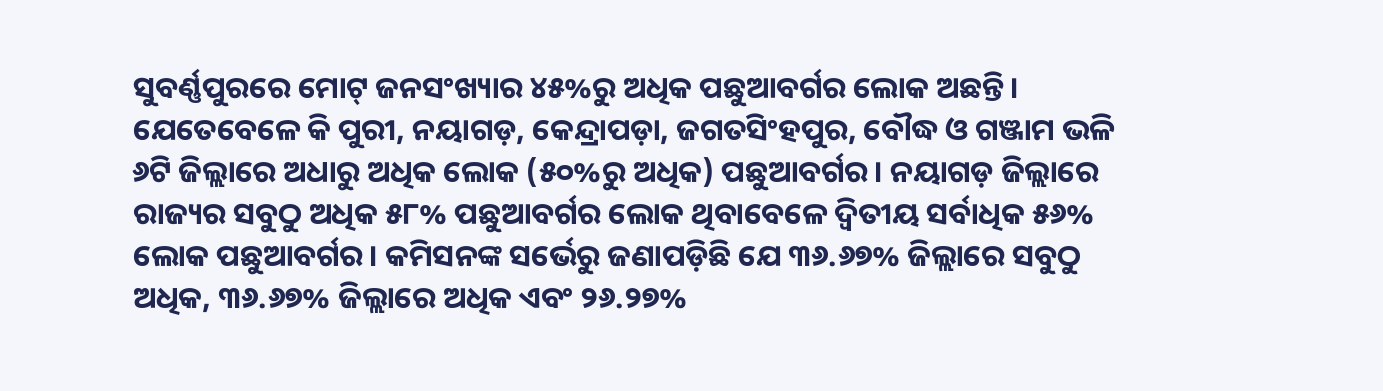ସୁବର୍ଣ୍ଣପୁରରେ ମୋଟ୍‌ ଜନସଂଖ୍ୟାର ୪୫%ରୁ ଅଧିକ ପଛୁଆବର୍ଗର ଲୋକ ଅଛନ୍ତି। ଯେତେବେଳେ କି ପୁରୀ, ନୟାଗଡ଼, କେନ୍ଦ୍ରାପଡ଼ା, ଜଗତସିଂହପୁର, ବୌଦ୍ଧ ଓ ଗଞ୍ଜାମ ଭଳି ୬ଟି ଜିଲ୍ଲାରେ ଅଧାରୁ ଅଧିକ ଲୋକ (୫୦%ରୁ ଅଧିକ) ପଛୁଆବର୍ଗର। ନୟାଗଡ଼ ଜିଲ୍ଲାରେ ରାଜ୍ୟର ସବୁଠୁ ଅଧିକ ୫୮% ପଛୁଆବର୍ଗର ଲୋକ ଥିବାବେଳେ ଦ୍ବିତୀୟ ସର୍ବାଧିକ ୫୬% ଲୋକ ପଛୁଆବର୍ଗର। କମିସନଙ୍କ ସର୍ଭେରୁ ଜଣାପଡ଼ିଛି ଯେ ୩୬.୬୭% ଜିଲ୍ଲାରେ ସବୁଠୁ ଅଧିକ, ୩୬.୬୭% ଜିଲ୍ଲାରେ ଅଧିକ ଏବଂ ୨୬.୨୭%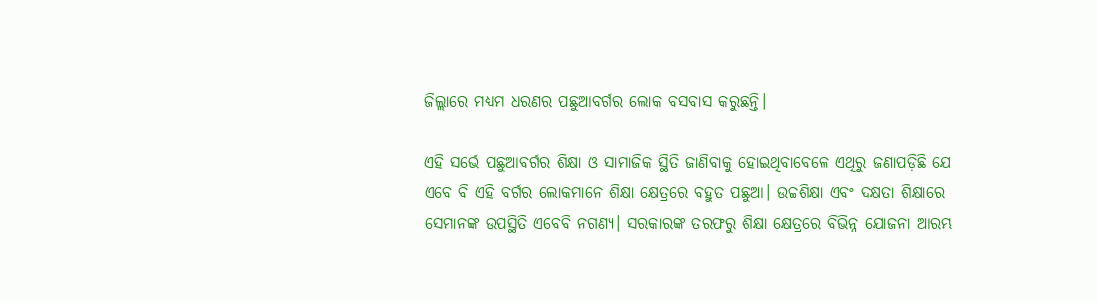ଜିଲ୍ଲାରେ ମଧ୍ୟମ ଧରଣର ପଛୁଆବର୍ଗର ଲୋକ ବସବାସ କରୁଛନ୍ତି।

ଏହି ସର୍ଭେ ପଛୁଆବର୍ଗର ଶିକ୍ଷା ଓ ସାମାଜିକ ସ୍ଥିତି ଜାଣିବାକୁ ହୋଇଥିବାବେଳେ ଏଥିରୁ ଜଣାପଡ଼ିଛି ଯେ ଏବେ ବି ଏହି ବର୍ଗର ଲୋକମାନେ ଶିକ୍ଷା କ୍ଷେତ୍ରରେ ବହୁତ ପଛୁଆ। ଉଚ୍ଚଶିକ୍ଷା ଏବଂ ଦକ୍ଷତା‌ ଶିକ୍ଷାରେ ସେମାନଙ୍କ ଉପସ୍ଥିତି ଏବେବି ନଗଣ୍ୟ। ସରକାରଙ୍କ ତରଫରୁ ଶିକ୍ଷା କ୍ଷେତ୍ରରେ ବିଭିନ୍ନ ଯୋଜନା ଆରମ୍ଭ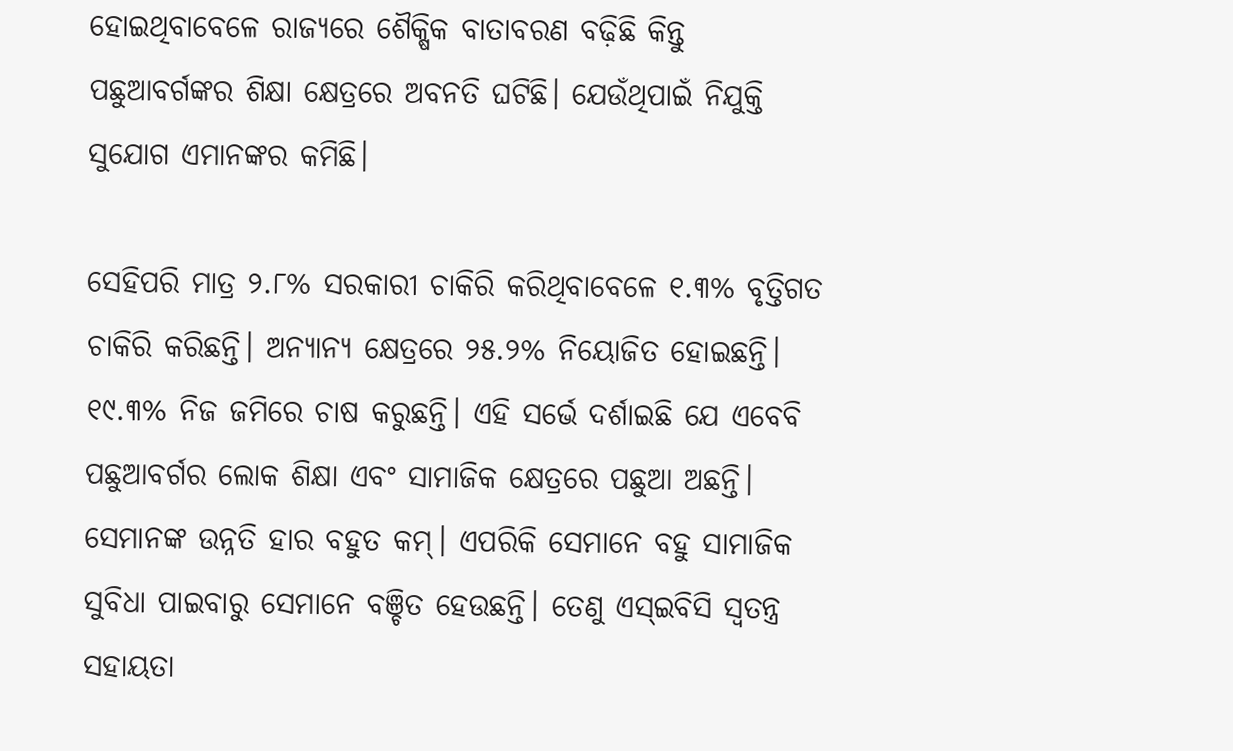ହୋଇଥିବାବେଳେ ରାଜ୍ୟରେ ଶୈକ୍ଷିକ ବାତାବରଣ ବଢ଼ିଛି କିନ୍ତୁ ପଛୁଆବର୍ଗଙ୍କର ଶିକ୍ଷା କ୍ଷେତ୍ରରେ ଅବନତି ‌ଘଟିଛି। ଯେଉଁଥିପାଇଁ ନିଯୁକ୍ତି ସୁଯୋଗ ଏମାନଙ୍କର କମିଛି।

ସେହିପରି ମାତ୍ର ୨.୮% ସରକାରୀ ଚାକିରି କରିଥିବାବେଳେ ୧.୩% ବୃତ୍ତିଗତ ଚାକିରି କରିଛନ୍ତି। ଅନ୍ୟାନ୍ୟ କ୍ଷେତ୍ରରେ ୨୫.୨% ନିୟୋଜିତ ହୋଇଛନ୍ତି। ୧୯.୩% ନିଜ ଜମିରେ ଚାଷ କରୁଛନ୍ତି। ଏହି ସର୍ଭେ ଦର୍ଶାଇଛି ଯେ ଏବେବି ପଛୁଆବର୍ଗର ଲୋକ ଶିକ୍ଷା ଏବଂ ସାମାଜିକ କ୍ଷେତ୍ରରେ ପଛୁଆ ଅଛନ୍ତି। ସେମାନଙ୍କ ଉନ୍ନତି ହାର ବହୁତ କମ୍‌। ଏପରିକି ସେମାନେ ବହୁ ସାମାଜିକ ସୁବିଧା ପାଇବାରୁ ସେମାନେ ବଞ୍ଚିତ ହେଉଛନ୍ତି। ତେଣୁ ଏସ୍‌ଇବିସି ସ୍ବତନ୍ତ୍ର ସହାୟତା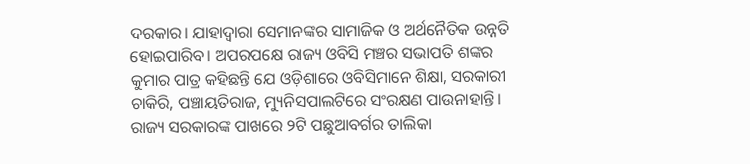ଦରକାର। ଯାହାଦ୍ବାରା ସେମାନଙ୍କର ସାମାଜିକ ଓ ଅର୍ଥନୈତିକ ଉନ୍ନତି ହୋଇପାରିବ। ଅପରପକ୍ଷେ ରାଜ୍ୟ ଓବିସି ମଞ୍ଚର ସଭାପତି ଶଙ୍କର କୁମାର ପାତ୍ର କହିଛନ୍ତି ଯେ ଓଡ଼ିଶାରେ ଓବିସିମାନେ ଶିକ୍ଷା, ସରକାରୀ ଚାକିରି, ପଞ୍ଚାୟତିରାଜ, ମ୍ୟୁନିସପାଲଟିରେ ସଂରକ୍ଷଣ ପାଉନାହାନ୍ତି। ରାଜ୍ୟ ସରକାରଙ୍କ ପାଖରେ ୨ଟି ପଛୁଆବର୍ଗର ତାଲିକା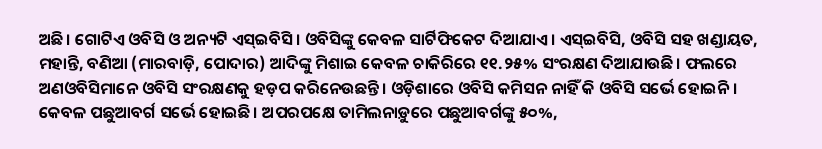ଅଛି। ଗୋଟିଏ ଓବିସି ଓ ଅନ୍ୟଟି ଏସ୍‌ଇବିସି। ଓବିସିଙ୍କୁ କେବଳ ସାର୍ଟିଫିକେଟ ଦିଆଯାଏ। ଏସ୍‌ଇବିସି, ଓବିସି ସହ ଖଣ୍ଡାୟତ, ମହାନ୍ତି, ବଣିଆ (ମାରବାଡ଼ି, ପୋଦାର) ଆଦିଙ୍କୁ ମିଶାଇ କେବଳ ଚାକିରିରେ ୧୧.୨୫% ସଂରକ୍ଷଣ ଦିଆଯାଉଛି। ଫଲରେ ଅଣଓବିସିମାନେ ଓବିସି ସଂରକ୍ଷଣକୁ ହଡ଼ପ କରିନେଉଛନ୍ତି। ଓଡ଼ିଶାରେ ଓବିସି କମିସନ ନାହିଁ କି ଓବିସି ସର୍ଭେ ହୋଇନି। କେବଳ ପଛୁଆବର୍ଗ ସର୍ଭେ ହୋଇଛି। ଅପରପକ୍ଷେ ତାମିଲନାଡ଼ୁରେ ପଛୁଆବର୍ଗଙ୍କୁ ୫୦%,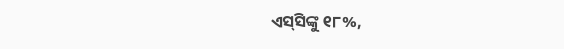ଏସ୍‌ସିଙ୍କୁ ୧୮%,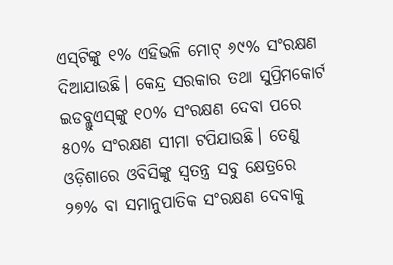ଏସ୍‌ଟିଙ୍କୁ ୧% ଏହିଭଳି ମୋଟ୍ ୬୯% ସଂରକ୍ଷଣ ଦିଆଯାଉଛି। କେନ୍ଦ୍ର ସରକାର ତଥା ସୁପ୍ରିମକୋର୍ଟ ଇଡବ୍ଲୁଏସ୍‌ଙ୍କୁ ୧୦% ସଂରକ୍ଷଣ ଦେବା ପରେ ୫୦% ସଂରକ୍ଷଣ ସୀମା ଟପିଯାଉଛି। ତେଣୁ ଓଡ଼ିଶାରେ ଓବିସିଙ୍କୁ ସ୍ବତନ୍ତ୍ର ସବୁ କ୍ଷେତ୍ରରେ ୨୭% ବା ସମାନୁପାତିକ ସଂରକ୍ଷଣ ଦେବାକୁ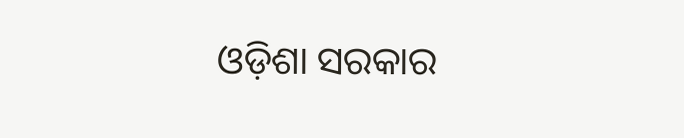ଓଡ଼ିଶା ସରକାର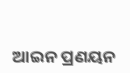ଆଇନ ପ୍ରଣୟନ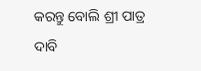କରନ୍ତୁ ବୋଲି ଶ୍ରୀ ପାତ୍ର ଦାବି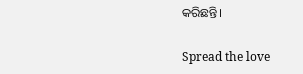କରିଛନ୍ତି।

Spread the love